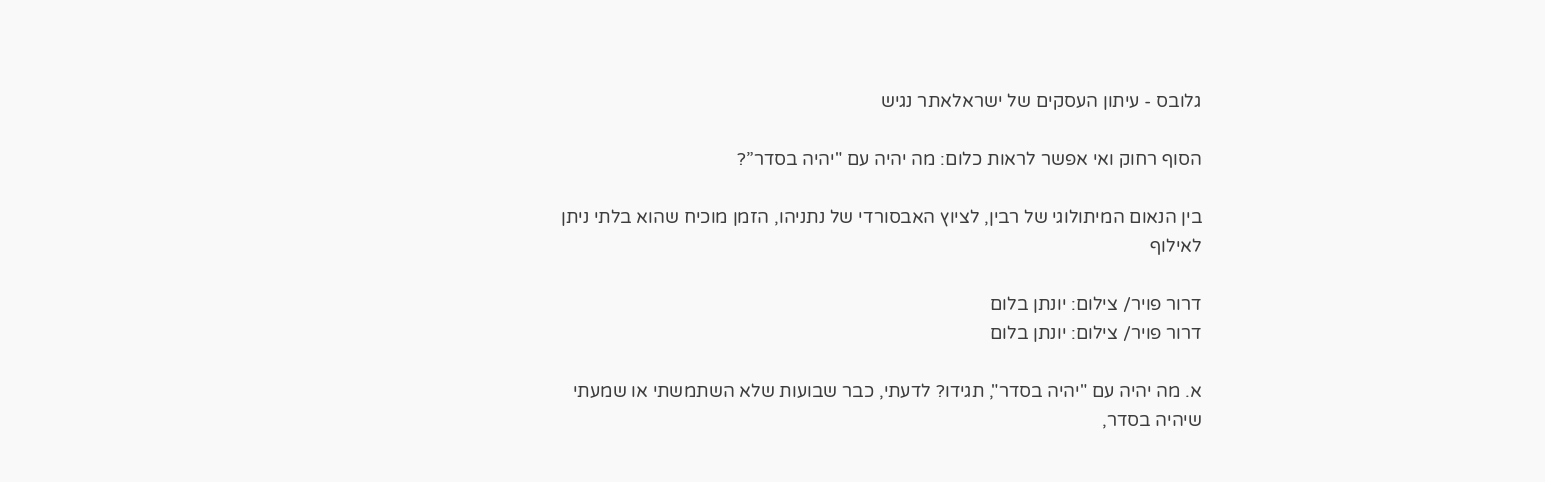גלובס - עיתון העסקים של ישראלאתר נגיש

הסוף רחוק ואי אפשר לראות כלום: מה יהיה עם "יהיה בסדר”?

בין הנאום המיתולוגי של רבין, לציוץ האבסורדי של נתניהו, הזמן מוכיח שהוא בלתי ניתן לאילוף

דרור פויר/ צילום: יונתן בלום
דרור פויר/ צילום: יונתן בלום

א. מה יהיה עם "יהיה בסדר", תגידו? לדעתי, כבר שבועות שלא השתמשתי או שמעתי שיהיה בסדר,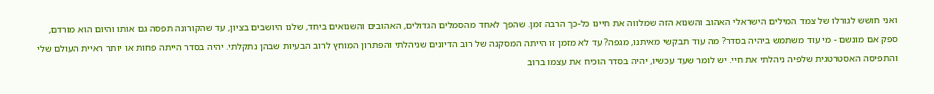ואני חושש לגורלו של צמד המילים הישראלי האהוב והשנוא הזה שמלווה את חיינו כל-כך הרבה זמן. שהפך לאחד מהסמלים הגדולים, האהובים והשנואים ביחד, שלנו היושבים בציון, עד שהקורונה תפסה גם אותו והיום הוא מורדם, ספק אם מונשם - מי עוד משתמש ביהיה בסדר? מה עוד תבקשי מאיתנו, מגפה? עד לא מזמן זו הייתה המסקנה של רוב הדיונים שניהלתי והפתרון המוחץ לרוב הבעיות שבהן נתקלתי. יהיה בסדר הייתה פחות או יותר ראיית העולם שלי והתפיסה האסטרטגית שלפיה ניהלתי את חיי. יש לומר שעד עכשיו, יהיה בסדר הוכיח את עצמו ברוב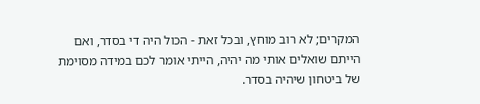המקרים; לא רוב מוחץ, ובכל זאת - הכול היה די בסדר, ואם הייתם שואלים אותי מה יהיה, הייתי אומר לכם במידה מסוימת של ביטחון שיהיה בסדר.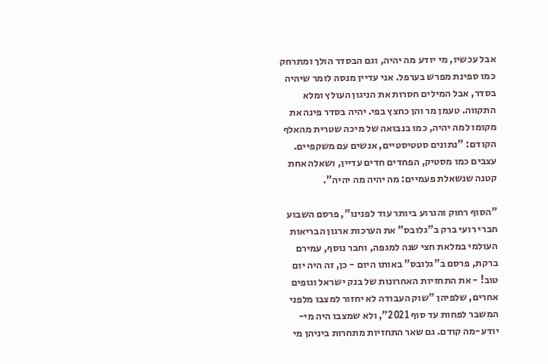אבל עכשיו, מי יודע מה יהיה, וגם הבסדר הולך ומתרחק כמו ספינת מפרש בערפל. אני עדיין מנסה לומר שיהיה בסדר, אבל המילים חסרות את הניגון העולץ ומלא התקווה. טעמן מר והן כחצץ בפי. יהיה בסדר פינה את מקומו למה יהיה, כמו בנבואה של מיכה שטרית מהאלף הקודם: "נתונים סטטיסטיים, אנשים עם משקפיים. עצבים כמו מסטיק, הפחדים חדים עדיין, ושאלה אחת קטנה שנשאלת פעמיים: מה יהיה מה יהיה".

"הסוף רחוק והגרוע ביותר עוד לפנינו", פרסם השבוע חברי רועי ברק ב"גלובס" את הערכות ארגון הבריאות העולמי במלאת חצי שנה למגפה, וחבר נוסף, עמירם ברקת, פרסם ב"גלובס" באותו היום - כן, זה היה יום טוב! - את התחזיות האחרונות של בנק ישראל וגופים אחרים, שלפיהן "שוק העבודה לא יחזור למצבו מלפני המשבר לפחות עד סוף 2021", ולא שמצבו היה מי-יודע-מה קודם. גם שאר התחזיות מתחרות ביניהן מי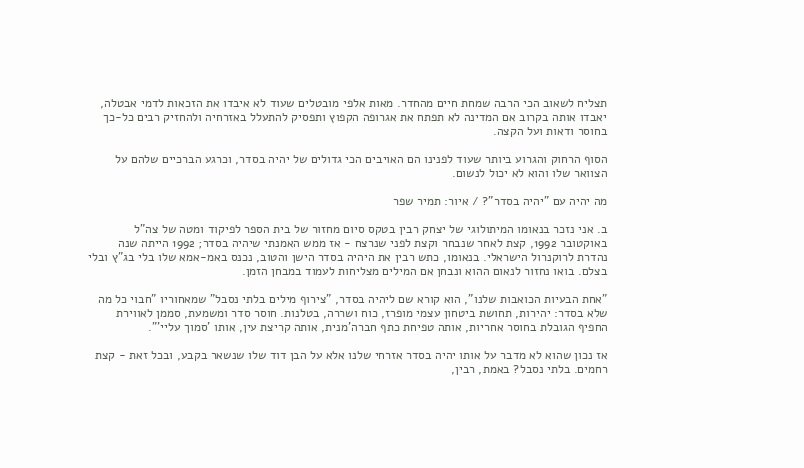תצליח לשאוב הכי הרבה שמחת חיים מהחדר. מאות אלפי מובטלים שעוד לא איבדו את הזכאות לדמי אבטלה, יאבדו אותה בקרוב אם המדינה לא תפתח את אגרופה הקפוץ ותפסיק להתעלל באזרחיה ולהחזיק רבים כל-כך בחוסר ודאות ועל הקצה.

הסוף הרחוק והגרוע ביותר שעוד לפנינו הם האויבים הכי גדולים של יהיה בסדר, וכרגע הברכיים שלהם על הצוואר שלו והוא לא יכול לנשום.

מה יהיה עם "יהיה בסדר"? / איור: תמיר שפר

ב. אני נזכר בנאומו המיתולוגי של יצחק רבין בטקס סיום מחזור של בית הספר לפיקוד ומטה של צה"ל באוקטובר 1992, קצת לאחר שנבחר וקצת לפני שנרצח - אז ממש האמנתי שיהיה בסדר; 1992 הייתה שנה נהדרת לרוקנרול הישראלי. בנאומו, כתש רבין את היהיה בסדר הישן והטוב, נכנס באמ-אמא שלו בלי בג"ץ ובלי בצלם. בואו נחזור לנאום ההוא ונבחן אם המילים מצליחות לעמוד במבחן הזמן.

"אחת הבעיות הכואבות שלנו", הוא קורא שם ליהיה בסדר, "צירוף מילים בלתי נסבל" שמאחוריו "חבוי כל מה שלא בסדר: יהירות, תחושת ביטחון עצמי מופרז, כוח ושררה, בטלנות. חוסר סדר ומשמעת, סממן לאווירת החפיף הגובלת בחוסר אחריות, אותה טפיחת כתף חברה'מנית, אותה קריצת עין, אותו 'סמוך עליי'".

אז נכון שהוא לא מדבר על אותו יהיה בסדר אזרחי שלנו אלא על הבן דוד שלו שנשאר בקבע, ובכל זאת - קצת רחמים. בלתי נסבל? באמת, רבין,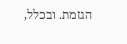הגזמת. ובכלל,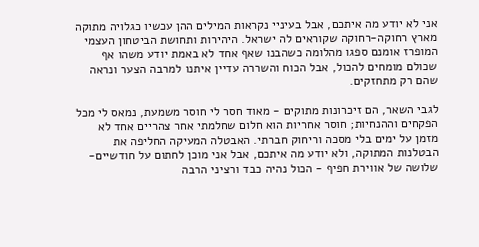אני לא יודע מה איתכם, אבל בעיניי נקראות המילים ההן עכשיו כגלויה מתוקה מארץ רחוקה-רחוקה שקוראים לה ישראל. היהירות ותחושת הביטחון העצמי המופרז אומנם ספגו מהלומה כשהבנו שאף אחד לא באמת יודע משהו אף שכולם מומחים להכול, אבל הכוח והשררה עדיין איתנו למרבה הצער ונראה שהם רק מתחזקים.

לגבי השאר, הם זיכרונות מתוקים - מאוד חסר לי חוסר משמעת, נמאס לי מכל הפקחים וההנחיות; חוסר אחריות הוא חלום שחלמתי אחר צהריים אחד לא מזמן על ימים בלי מסכה וריחוק חברתי. האבטלה המעיקה החליפה את הבטלנות המתוקה, ולא יודע מה איתכם, אבל אני מוכן לחתום על חודשיים-שלושה של אווירת חפיף - הכול נהיה כבד ורציני הרבה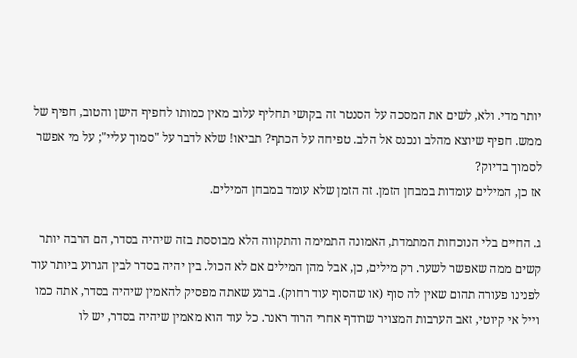יותר מדי. ולא, לשים את המסכה על הסנטר זה בקושי תחליף עלוב מאין כמותו לחפיף הישן והטוב, חפיף של ממש. חפיף שיוצא מהלב ונכנס אל הלב. טפיחה על הכתף? תביאו! שלא לדבר על "סמוך עליי"; על מי אפשר לסמוך בדיוק?
אז כן, המילים עומדות במבחן הזמן. זה הזמן שלא עומד במבחן המילים.

ג. החיים בלי הנוכחות המתמדת, האמונה התמימה והתקווה הלא מבוססת בזה שיהיה בסדר, הם הרבה יותר קשים ממה שאפשר לשער. רק מילים, כן, אבל מהן המילים אם לא הכול. בין יהיה בסדר לבין הגרוע ביותר עוד לפנינו פעורה תהום שאין לה סוף (או שהסוף עוד רחוק). ברגע שאתה מפסיק להאמין שיהיה בסדר, אתה כמו וייל אי קיוטי, זאב הערבות המצויר שרודף אחרי הרוד ראנר. כל עוד הוא מאמין שיהיה בסדר, יש לו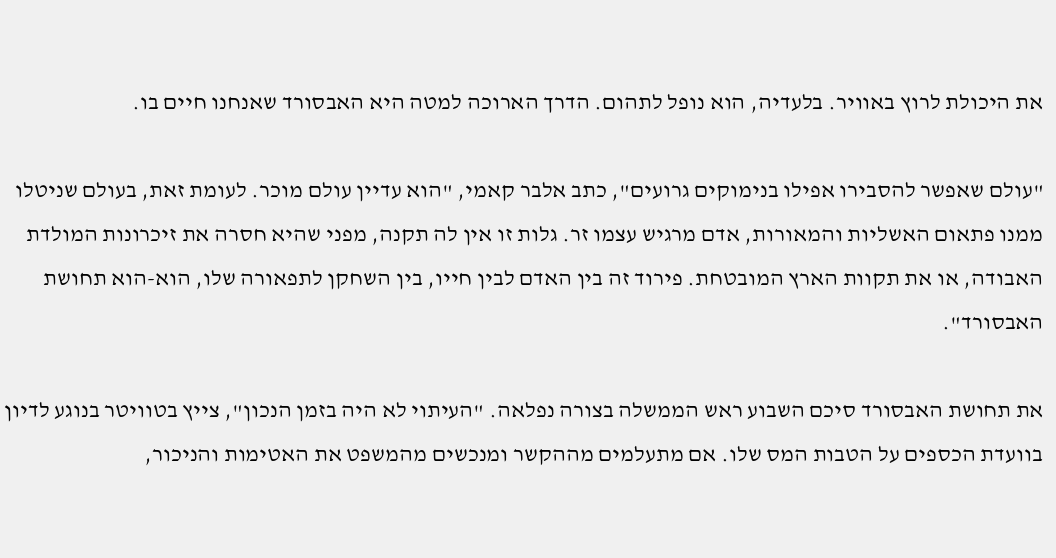את היכולת לרוץ באוויר. בלעדיה, הוא נופל לתהום. הדרך הארוכה למטה היא האבסורד שאנחנו חיים בו.

"עולם שאפשר להסבירו אפילו בנימוקים גרועים", כתב אלבר קאמי, "הוא עדיין עולם מוכר. לעומת זאת, בעולם שניטלו ממנו פתאום האשליות והמאורות, אדם מרגיש עצמו זר. גלות זו אין לה תקנה, מפני שהיא חסרה את זיכרונות המולדת האבודה, או את תקוות הארץ המובטחת. פירוד זה בין האדם לבין חייו, בין השחקן לתפאורה שלו, הוא-הוא תחושת האבסורד".

את תחושת האבסורד סיכם השבוע ראש הממשלה בצורה נפלאה. "העיתוי לא היה בזמן הנכון", צייץ בטוויטר בנוגע לדיון בוועדת הכספים על הטבות המס שלו. אם מתעלמים מההקשר ומנכשים מהמשפט את האטימות והניכור,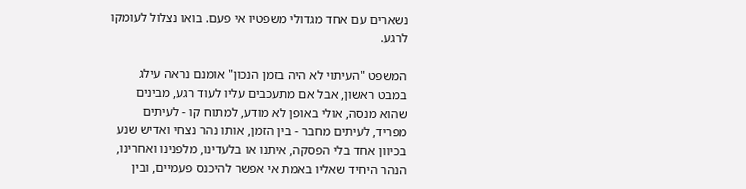נשארים עם אחד מגדולי משפטיו אי פעם. בואו נצלול לעומקו לרגע.

המשפט "העיתוי לא היה בזמן הנכון" אומנם נראה עילג במבט ראשון, אבל אם מתעכבים עליו לעוד רגע, מבינים שהוא מנסה, אולי באופן לא מודע, למתוח קו - לעיתים מפריד, לעיתים מחבר - בין הזמן, אותו נהר נצחי ואדיש שנע בכיוון אחד בלי הפסקה, איתנו או בלעדינו, מלפנינו ואחרינו, הנהר היחיד שאליו באמת אי אפשר להיכנס פעמיים, ובין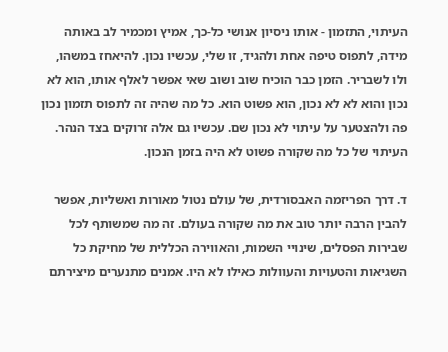העיתוי, התזמון - אותו ניסיון אנושי כל-כך, אמיץ ומכמיר לב באותה מידה, לתפוס טיפה אחת ולהגיד, זו שלי, עכשיו נכון. להיאחז במשהו, ולו לשבריר. הזמן כבר הוכיח שוב ושוב שאי אפשר לאלף אותו, הוא לא נכון והוא לא לא נכון, הוא פשוט הוא. כל מה שהיה זה לתפוס תזמון נכון פה ולהצטער על עיתוי לא נכון שם. עכשיו גם אלה זרוקים בצד הנהר. העיתוי של כל מה שקורה פשוט לא היה בזמן הנכון.

ד. דרך הפריזמה האבסורדית, של עולם נטול מאורות ואשליות, אפשר להבין הרבה יותר טוב את מה שקורה בעולם. זה מה שמשותף לכל שבירות הפסלים, שינויי השמות, והאווירה הכללית של מחיקת כל השגיאות והטעויות והעוולות כאילו לא היו. אמנים מתנערים מיצירתם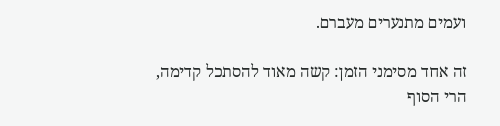ועמים מתנערים מעברם.

זה אחד מסימני הזמן: קשה מאוד להסתכל קדימה, הרי הסוף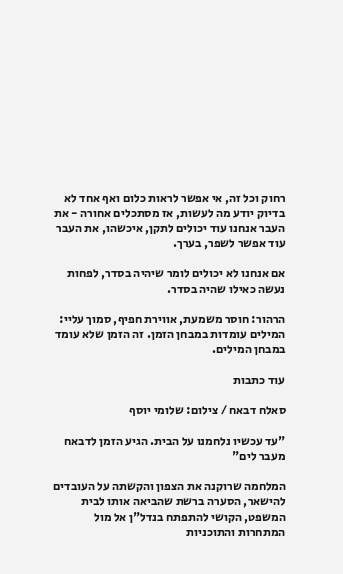רחוק וכל זה, אי אפשר לראות כלום ואף אחד לא בדיוק יודע מה לעשות, אז מסתכלים אחורה - את העבר אנחנו עוד יכולים לתקן, איכשהו, את העבר עוד אפשר לשפר, בערך.

אם אנחנו לא יכולים לומר שיהיה בסדר, לפחות נעשה כאילו שהיה בסדר.

הרהור: חוסר משמעת, אווירת חפיף, סמוך עליי: המילים עומדות במבחן הזמן. זה הזמן שלא עומד במבחן המילים.

עוד כתבות

סאלח דבאח / צילום: שלומי יוסף

"עד עכשיו נלחמנו על הבית. הגיע הזמן לדבאח מעבר לים"

המלחמה שרוקנה את הצפון והקשתה על העובדים להישאר, הסערה ברשת שהביאה אותו לבית המשפט, הקושי להתפתח בנדל"ן אל מול המתחרות והתוכניות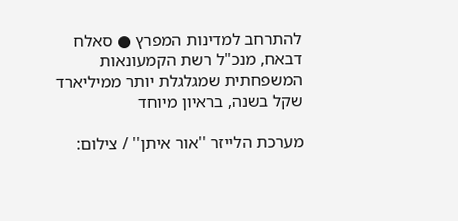להתרחב למדינות המפרץ ● סאלח דבאח, מנכ"ל רשת הקמעונאות המשפחתית שמגלגלת יותר ממיליארד שקל בשנה, בראיון מיוחד

מערכת הלייזר ''אור איתן'' / צילום: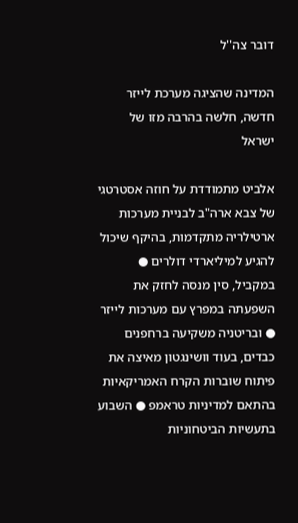דובר צה''ל

המדינה שהציגה מערכת לייזר חדשה, חלשה בהרבה מזו של ישראל

אלביט מתמודדת על חוזה אסטרטגי של צבא ארה"ב לבניית מערכות ארטילריה מתקדמות, בהיקף שיכול להגיע למיליארדי דולרים ● במקביל, סין מנסה לחזק את השפעתה במפרץ עם מערכות לייזר ● ובריטניה משקיעה ברחפנים כבדים, בעוד וושינגטון מאיצה את פיתוח שוברות הקרח האמריקאיות בהתאם למדיניות טראמפ ● השבוע בתעשיות הביטחוניות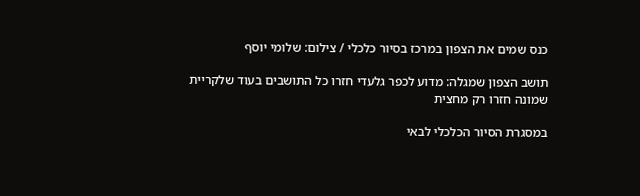כנס שמים את הצפון במרכז בסיור כלכלי / צילום: שלומי יוסף

תושב הצפון שמגלה: מדוע לכפר גלעדי חזרו כל התושבים בעוד שלקריית שמונה חזרו רק מחצית

במסגרת הסיור הכלכלי לבאי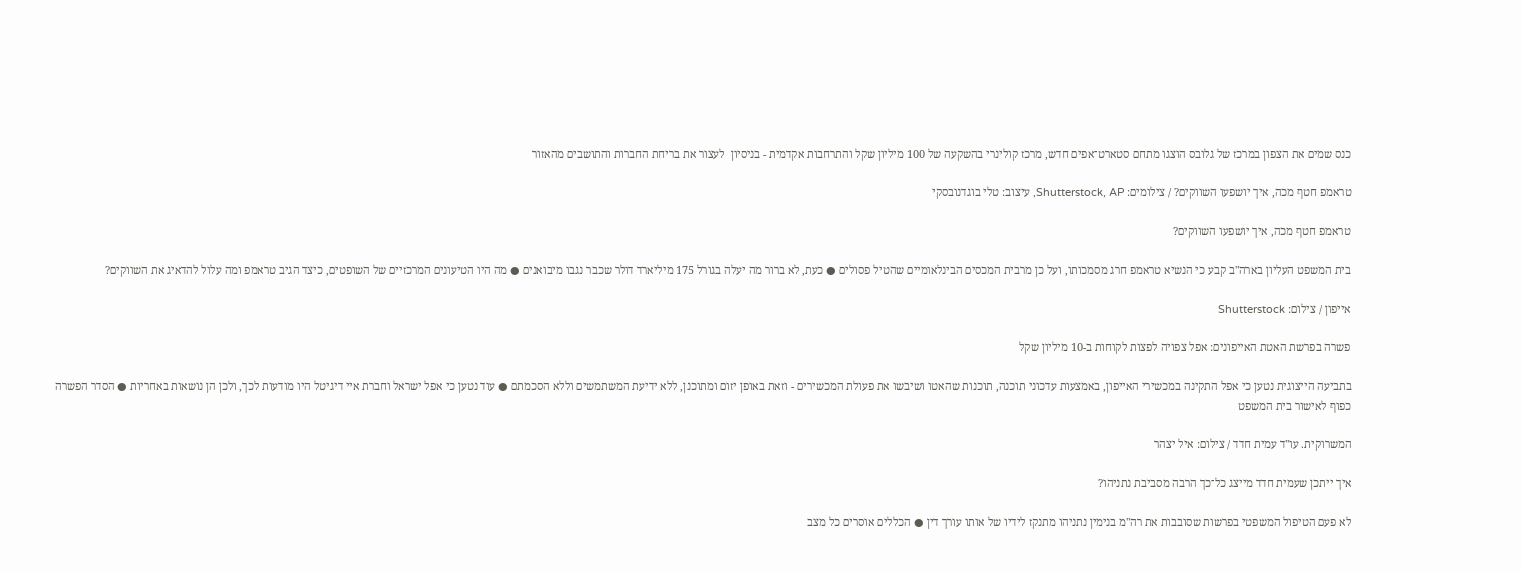כנס שמים את הצפון במרכז של גלובס הוצגו מתחם סטארט־אפים חדש, מרכז קולינרי בהשקעה של 100 מיליון שקל והתרחבות אקדמית - בניסיון  לעצור את בריחת החברות והתושבים מהאזור

טראמפ חטף מכה, איך יושפעו השווקים? / צילומים: Shutterstock, AP, עיצוב: טלי בוגדנובסקי

טראמפ חטף מכה, איך יושפעו השווקים?

בית המשפט העליון בארה"ב קבע כי הנשיא טראמפ חרג מסמכותו, ועל כן מרבית המכסים הבינלאומיים שהטיל פסולים ● כעת, לא ברור מה יעלה בגורל 175 מיליארד דולר שכבר נגבו מיבואנים ● מה היו הטיעונים המרכזיים של השופטים, כיצד הגיב טראמפ ומה עלול להדאיג את השווקים?

אייפון / צילום: Shutterstock

פשרה בפרשת האטת האייפונים: אפל צפויה לפצות לקוחות ב-10 מיליון שקל

בתביעה הייצוגית נטען כי אפל התקינה במכשירי האייפון, באמצעות עדכוני תוכנה, תוכנות שהאטו ושיבשו את פעולת המכשירים - וזאת באופן יזום ומתוכנן, ללא ידיעת המשתמשים וללא הסכמתם ● עוד נטען כי אפל ישראל וחברת איי דיגיטל היו מודעות לכך, ולכן הן נושאות באחריות ● הסדר הפשרה כפוף לאישור בית המשפט

המשרוקית. עו''ד עמית חדד / צילום: איל יצהר

איך ייתכן שעמית חדד מייצג כל־כך הרבה מסביבת נתניהו?

לא פעם הטיפול המשפטי בפרשות שסובבות את רה"מ בנימין נתניהו מתנקז לידיו של אותו עורך דין ● הכללים אוסרים כל מצב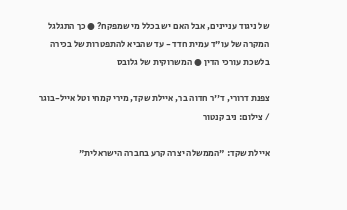של ניגוד עניינים, אבל האם יש בכלל מי שמפקח? ● כך התגלגל המקרה של עו"ד עמית חדד - עד שהביא להתפטרות של בכירה בלשכת עורכי הדין ● המשרוקית של גלובס

צפנת דרורי, ד''ר חדוה בר, איילת שקד, מירי קמחי וטל אייל-בוגר / צילום: ניב קנטור

איילת שקד: "הממשלה יצרה קרע בחברה הישראלית"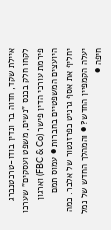איילת שקד, חדוה בר ונדין בודו-טרכטנברג לקחו חלק בכנס "נשים, משפט ועסקים" שערכו פירמת עורכי הדין פישר (FBC & Co) וארגון היועצים המשפטיים בחברות ● עמוס תמם יחליף את אסף גרניט כפרזנטור של אלבר. כמה יעלה הקמפיין החדש? ● והמהלך החדש של נמל חיפה ●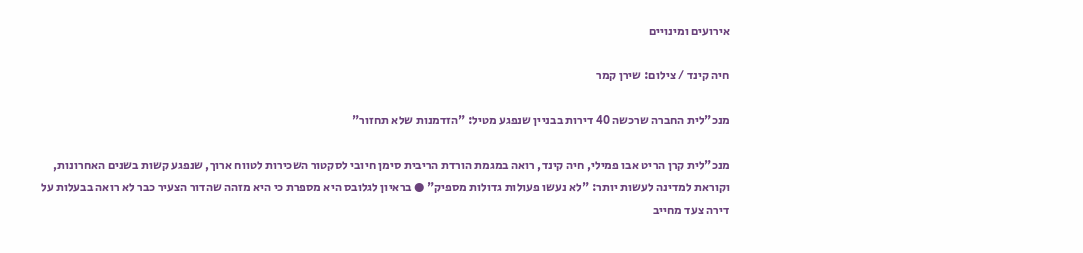אירועים ומינויים

חיה קינד / צילום: שירן קמר

מנכ"לית החברה שרכשה 40 דירות בבניין שנפגע מטיל: "הזדמנות שלא תחזור"

מנכ"לית קרן הריט אבו פמילי, חיה קינד, רואה במגמת הורדת הריבית סימן חיובי לסקטור השכירות לטווח ארוך, שנפגע קשות בשנים האחרונות, וקוראת למדינה לעשות יותר: "לא נעשו פעולות גדולות מספיק" ● בראיון לגלובס היא מספרת כי היא מזהה שהדור הצעיר כבר לא רואה בבעלות על דירה צעד מחייב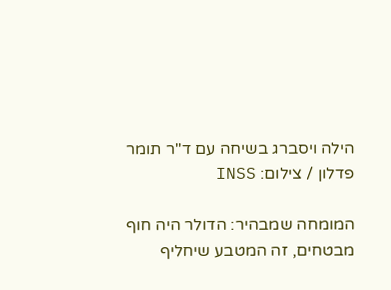הילה ויסברג בשיחה עם ד''ר תומר פדלון / צילום: INSS

המומחה שמבהיר: הדולר היה חוף מבטחים, זה המטבע שיחליף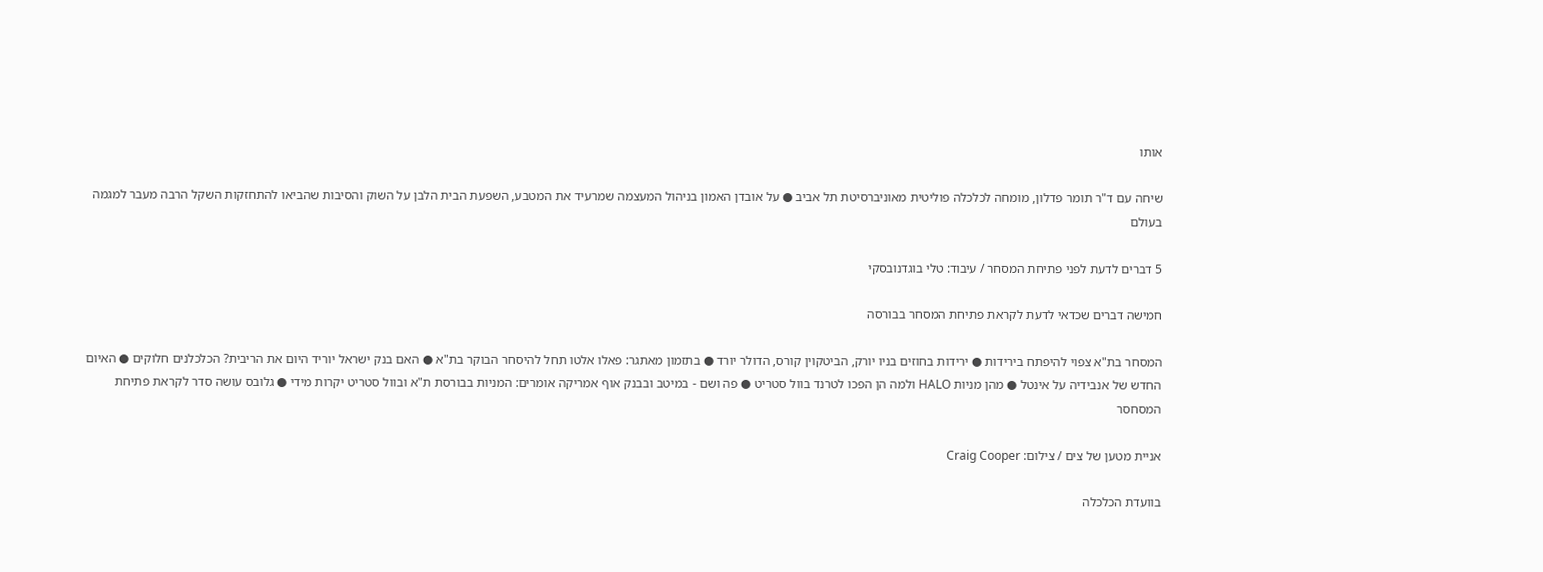אותו

שיחה עם ד"ר תומר פדלון, מומחה לכלכלה פוליטית מאוניברסיטת תל אביב ● על אובדן האמון בניהול המעצמה שמרעיד את המטבע, השפעת הבית הלבן על השוק והסיבות שהביאו להתחזקות השקל הרבה מעבר למגמה בעולם

5 דברים לדעת לפני פתיחת המסחר / עיבוד: טלי בוגדנובסקי

חמישה דברים שכדאי לדעת לקראת פתיחת המסחר בבורסה

המסחר בת"א צפוי להיפתח בירידות ● ירידות בחוזים בניו יורק, הביטקוין קורס, הדולר יורד ● בתזמון מאתגר: פאלו אלטו תחל להיסחר הבוקר בת"א ● האם בנק ישראל יוריד היום את הריבית? הכלכלנים חלוקים ● האיום החדש של אנבידיה על אינטל ● מהן מניות HALO ולמה הן הפכו לטרנד בוול סטריט ● פה ושם - במיטב ובבנק אוף אמריקה אומרים: המניות בבורסת ת"א ובוול סטריט יקרות מידי ● גלובס עושה סדר לקראת פתיחת המסחסר

אניית מטען של צים / צילום: Craig Cooper

בוועדת הכלכלה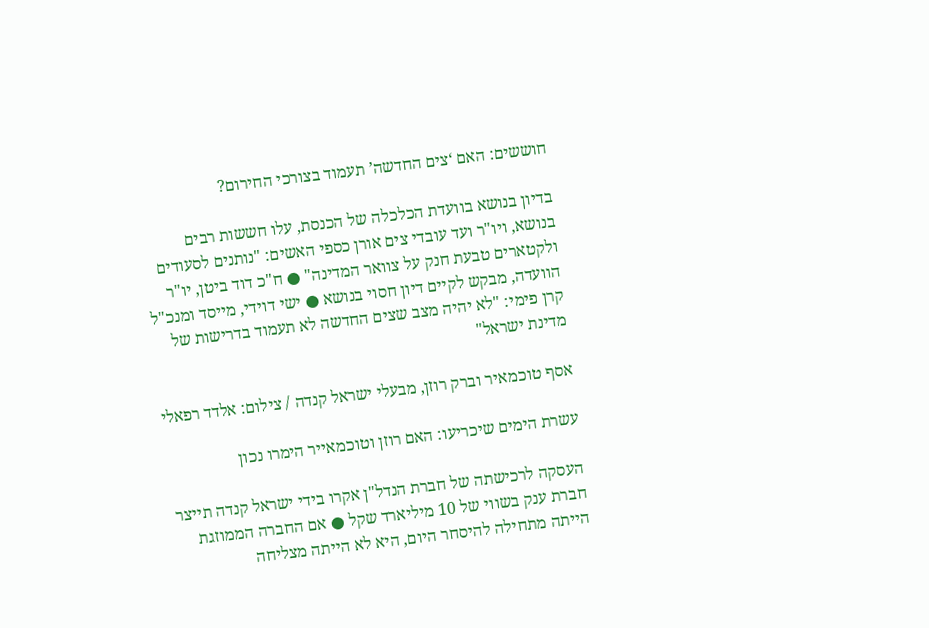חוששים: האם ‘צים החדשה’ תעמוד בצורכי החירום?

בדיון בנושא בוועדת הכלכלה של הכנסת, עלו חששות רבים בנושא, ויו"ר ועד עובדי צים אורן כספי האשים: "נותנים לסעודים ולקטארים טבעת חנק על צוואר המדינה" ● ח"כ דוד ביטן, יו"ר הוועדה, מבקש לקיים דיון חסוי בנושא ● ישי דוידי, מייסד ומנכ"ל קרן פימי: "לא יהיה מצב שצים החדשה לא תעמוד בדרישות של מדינת ישראל"

אסף טוכמאיר וברק רוזן, מבעלי ישראל קנדה / צילום: אלדד רפאלי

עשרת הימים שיכריעו: האם רוזן וטוכמאייר הימרו נכון

העסקה לרכישתה של חברת הנדל"ן אקרו בידי ישראל קנדה תייצר חברת ענק בשווי של 10 מיליארד שקל ● אם החברה הממוזגת הייתה מתחילה להיסחר היום, היא לא הייתה מצליחה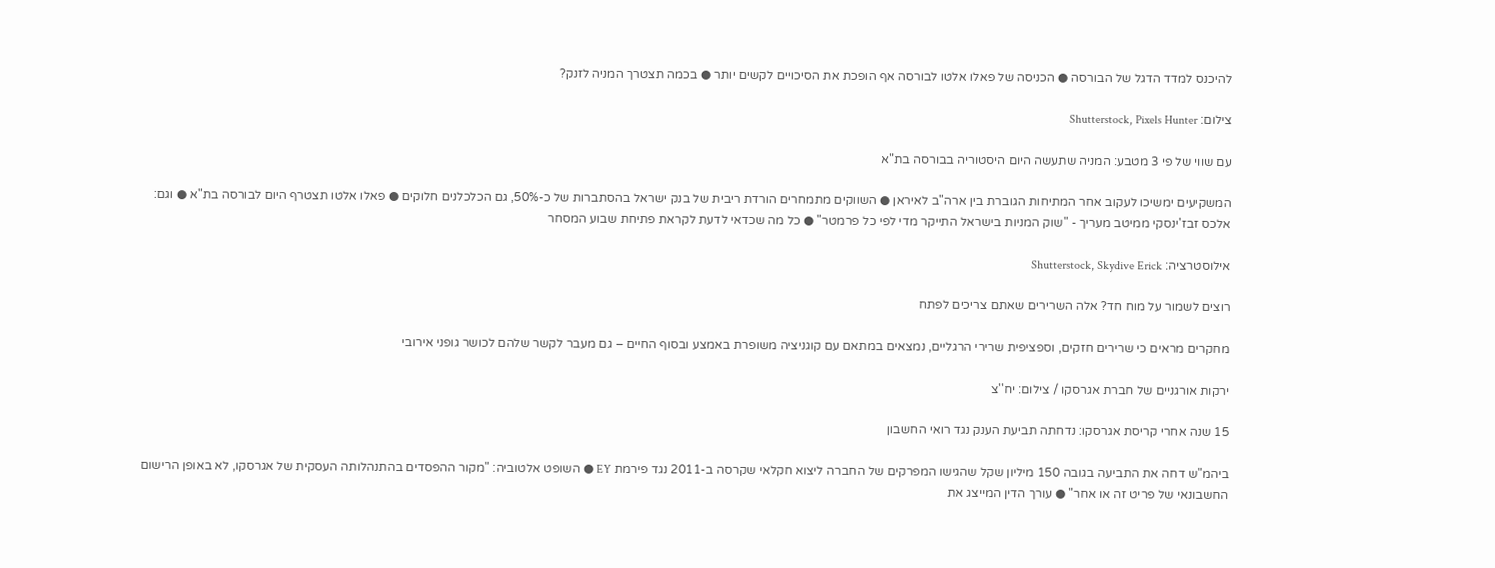להיכנס למדד הדגל של הבורסה ● הכניסה של פאלו אלטו לבורסה אף הופכת את הסיכויים לקשים יותר ● בכמה תצטרך המניה לזנק?

צילום: Shutterstock, Pixels Hunter

עם שווי של פי 3 מטבע: המניה שתעשה היום היסטוריה בבורסה בת"א

המשקיעים ימשיכו לעקוב אחר המתיחות הגוברת בין ארה"ב לאיראן ● השווקים מתמחרים הורדת ריבית של בנק ישראל בהסתברות של כ-50%, גם הכלכלנים חלוקים ● פאלו אלטו תצטרף היום לבורסה בת"א ● וגם: אלכס זבז'ינסקי ממיטב מעריך - "שוק המניות בישראל התייקר מדי לפי כל פרמטר" ● כל מה שכדאי לדעת לקראת פתיחת שבוע המסחר

אילוסטרציה: Shutterstock, Skydive Erick

רוצים לשמור על מוח חד? אלה השרירים שאתם צריכים לפתח

מחקרים מראים כי שרירים חזקים, וספציפית שרירי הרגליים, נמצאים במתאם עם קוגניציה משופרת באמצע ובסוף החיים – גם מעבר לקשר שלהם לכושר גופני אירובי

ירקות אורגניים של חברת אגרסקו / צילום: יח''צ

15 שנה אחרי קריסת אגרסקו: נדחתה תביעת הענק נגד רואי החשבון

ביהמ"ש דחה את התביעה בגובה 150 מיליון שקל שהגישו המפרקים של החברה ליצוא חקלאי שקרסה ב-2011 נגד פירמת EY ● השופט אלטוביה: "מקור ההפסדים בהתנהלותה העסקית של אגרסקו, לא באופן הרישום החשבונאי של פריט זה או אחר" ● עורך הדין המייצג את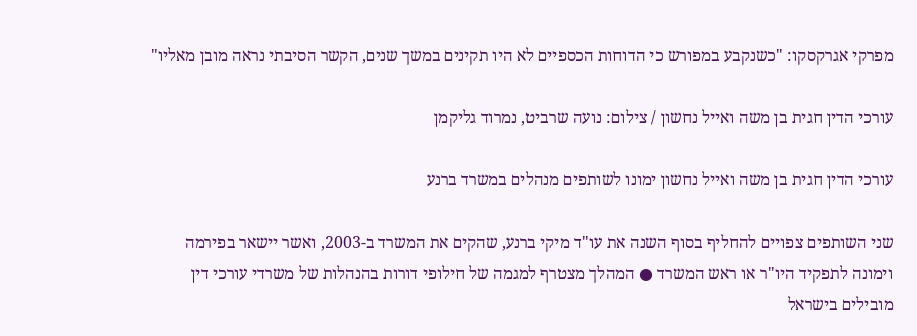מפרקי אגרקסקו: "כשנקבע במפורש כי הדוחות הכספיים לא היו תקינים במשך שנים, הקשר הסיבתי נראה מובן מאליו"

עורכי הדין חגית בן משה ואייל נחשון / צילום: נועה שרביט, נמרוד גליקמן

עורכי הדין חגית בן משה ואייל נחשון ימונו לשותפים מנהלים במשרד ברנע

שני השותפים צפויים להחליף בסוף השנה את עו"ד מיקי ברנע, שהקים את המשרד ב-2003, ואשר יישאר בפירמה וימונה לתפקיד היו"ר או ראש המשרד ● המהלך מצטרף למגמה של חילופי דורות בהנהלות של משרדי עורכי דין מובילים בישראל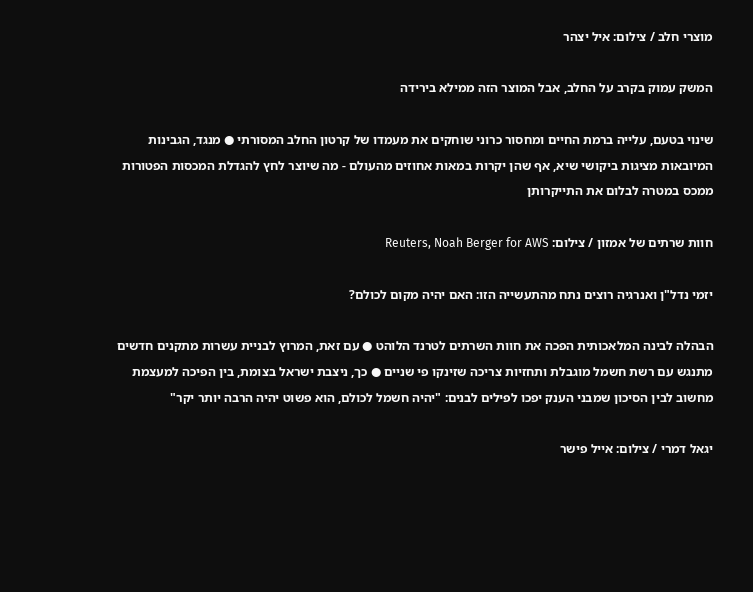מוצרי חלב / צילום: איל יצהר

המשק עמוק בקרב על החלב, אבל המוצר הזה ממילא בירידה

שינוי בטעם, עלייה ברמת החיים ומחסור כרוני שוחקים את מעמדו של קרטון החלב המסורתי ● מנגד, הגבינות המיובאות מציגות ביקושי שיא, אף שהן יקרות במאות אחוזים מהעולם - מה שיוצר לחץ להגדלת המכסות הפטורות ממכס במטרה לבלום את התייקרותן

חוות שרתים של אמזון / צילום: Reuters, Noah Berger for AWS

יזמי נדל"ן ואנרגיה רוצים נתח מהתעשייה הזו: האם יהיה מקום לכולם?

הבהלה לבינה המלאכותית הפכה את חוות השרתים לטרנד הלוהט ● עם זאת, המרוץ לבניית עשרות מתקנים חדשים מתנגש עם רשת חשמל מוגבלת ותחזיות צריכה שזינקו פי שניים ● כך, ניצבת ישראל בצומת, בין הפיכה למעצמת מחשוב לבין הסיכון שמבני הענק יפכו לפילים לבנים: "יהיה חשמל לכולם, הוא פשוט יהיה הרבה יותר יקר"

יגאל דמרי / צילום: אייל פישר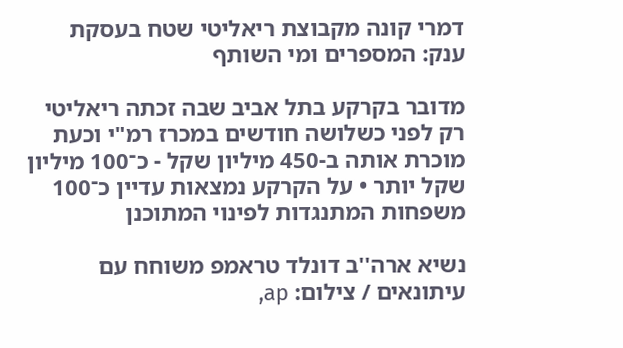דמרי קונה מקבוצת ריאליטי שטח בעסקת ענק: המספרים ומי השותף

מדובר בקרקע בתל אביב שבה זכתה ריאליטי רק לפני כשלושה חודשים במכרז רמ"י וכעת מוכרת אותה ב-450 מיליון שקל - כ־100 מיליון שקל יותר • על הקרקע נמצאות עדיין כ־100 משפחות המתנגדות לפינוי המתוכנן

נשיא ארה''ב דונלד טראמפ משוחח עם עיתונאים / צילום: ap,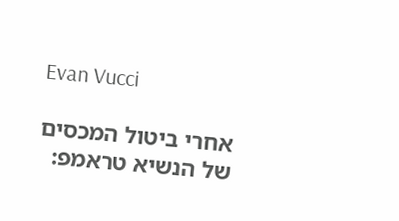Evan Vucci

אחרי ביטול המכסים של הנשיא טראמפ: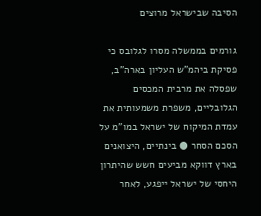הסיבה שבישראל מרוצים

גורמים בממשלה מסרו לגלובס כי פסיקת ביהמ"ש העליון בארה"ב, שפסלה את מרבית המכסים הגלובליים, משפרת משמעותית את עמדת המיקוח של ישראל במו"מ על הסכם הסחר ● בינתיים, היצואנים בארץ דווקא מביעים חשש שהיתרון היחסי של ישראל ייפגע, לאחר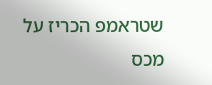שטראמפ הכריז על מכס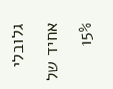גלובלי אחיד של 15%